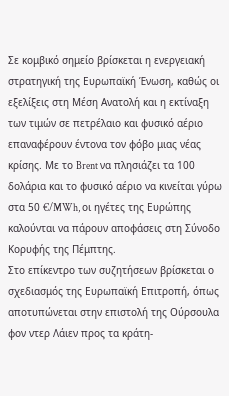Σε κομβικό σημείο βρίσκεται η ενεργειακή στρατηγική της Ευρωπαϊκή Ένωση, καθώς οι εξελίξεις στη Μέση Ανατολή και η εκτίναξη των τιμών σε πετρέλαιο και φυσικό αέριο επαναφέρουν έντονα τον φόβο μιας νέας κρίσης. Με το Brent να πλησιάζει τα 100 δολάρια και το φυσικό αέριο να κινείται γύρω στα 50 €/MWh, οι ηγέτες της Ευρώπης καλούνται να πάρουν αποφάσεις στη Σύνοδο Κορυφής της Πέμπτης.
Στο επίκεντρο των συζητήσεων βρίσκεται ο σχεδιασμός της Ευρωπαϊκή Επιτροπή, όπως αποτυπώνεται στην επιστολή της Ούρσουλα φον ντερ Λάιεν προς τα κράτη-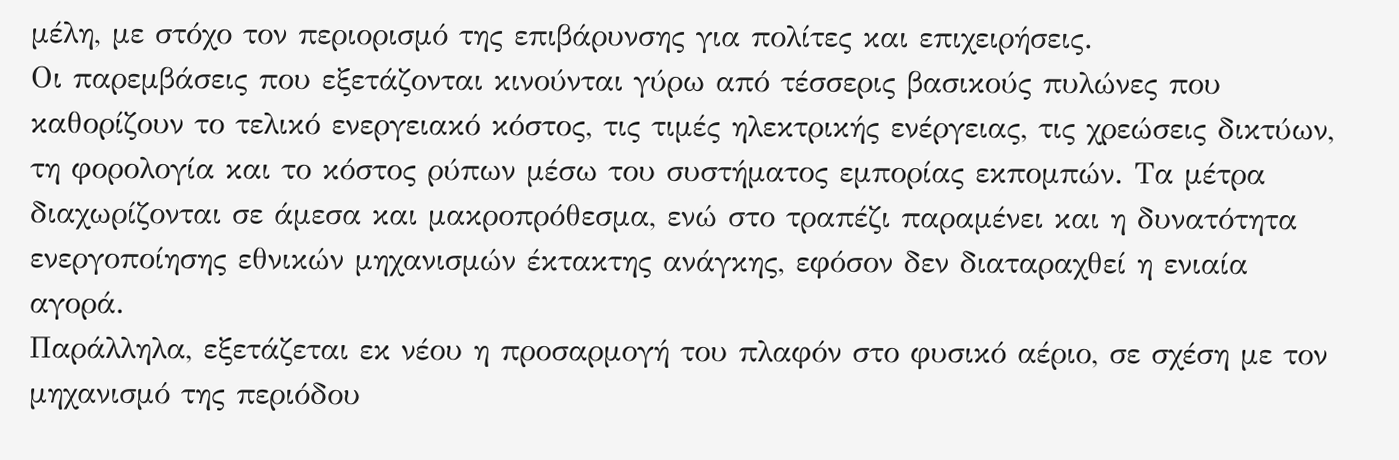μέλη, με στόχο τον περιορισμό της επιβάρυνσης για πολίτες και επιχειρήσεις.
Οι παρεμβάσεις που εξετάζονται κινούνται γύρω από τέσσερις βασικούς πυλώνες που καθορίζουν το τελικό ενεργειακό κόστος, τις τιμές ηλεκτρικής ενέργειας, τις χρεώσεις δικτύων, τη φορολογία και το κόστος ρύπων μέσω του συστήματος εμπορίας εκπομπών. Τα μέτρα διαχωρίζονται σε άμεσα και μακροπρόθεσμα, ενώ στο τραπέζι παραμένει και η δυνατότητα ενεργοποίησης εθνικών μηχανισμών έκτακτης ανάγκης, εφόσον δεν διαταραχθεί η ενιαία αγορά.
Παράλληλα, εξετάζεται εκ νέου η προσαρμογή του πλαφόν στο φυσικό αέριο, σε σχέση με τον μηχανισμό της περιόδου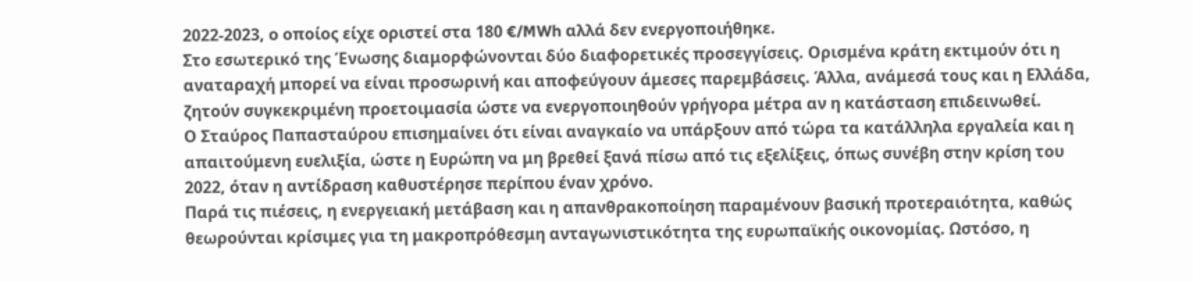2022-2023, ο οποίος είχε οριστεί στα 180 €/MWh αλλά δεν ενεργοποιήθηκε.
Στο εσωτερικό της Ένωσης διαμορφώνονται δύο διαφορετικές προσεγγίσεις. Ορισμένα κράτη εκτιμούν ότι η αναταραχή μπορεί να είναι προσωρινή και αποφεύγουν άμεσες παρεμβάσεις. Άλλα, ανάμεσά τους και η Ελλάδα, ζητούν συγκεκριμένη προετοιμασία ώστε να ενεργοποιηθούν γρήγορα μέτρα αν η κατάσταση επιδεινωθεί.
Ο Σταύρος Παπασταύρου επισημαίνει ότι είναι αναγκαίο να υπάρξουν από τώρα τα κατάλληλα εργαλεία και η απαιτούμενη ευελιξία, ώστε η Ευρώπη να μη βρεθεί ξανά πίσω από τις εξελίξεις, όπως συνέβη στην κρίση του 2022, όταν η αντίδραση καθυστέρησε περίπου έναν χρόνο.
Παρά τις πιέσεις, η ενεργειακή μετάβαση και η απανθρακοποίηση παραμένουν βασική προτεραιότητα, καθώς θεωρούνται κρίσιμες για τη μακροπρόθεσμη ανταγωνιστικότητα της ευρωπαϊκής οικονομίας. Ωστόσο, η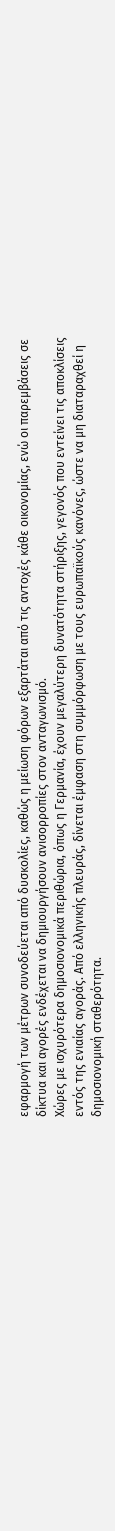εφαρμογή των μέτρων συνοδεύεται από δυσκολίες, καθώς η μείωση φόρων εξαρτάται από τις αντοχές κάθε οικονομίας, ενώ οι παρεμβάσεις σε δίκτυα και αγορές ενδέχεται να δημιουργήσουν ανισορροπίες στον ανταγωνισμό.
Χώρες με ισχυρότερα δημοσιονομικά περιθώρια, όπως η Γερμανία, έχουν μεγαλύτερη δυνατότητα στήριξης, γεγονός που εντείνει τις αποκλίσεις εντός της ενιαίας αγοράς. Από ελληνικής πλευράς, δίνεται έμφαση στη συμμόρφωση με τους ευρωπαϊκούς κανόνες, ώστε να μη διαταραχθεί η δημοσιονομική σταθερότητα.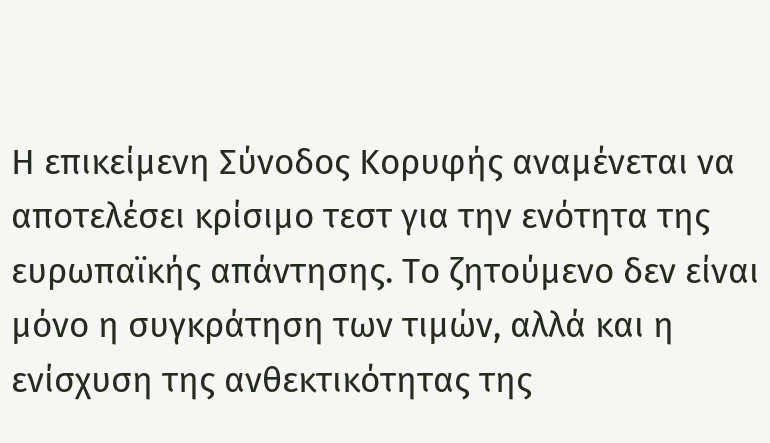Η επικείμενη Σύνοδος Κορυφής αναμένεται να αποτελέσει κρίσιμο τεστ για την ενότητα της ευρωπαϊκής απάντησης. Το ζητούμενο δεν είναι μόνο η συγκράτηση των τιμών, αλλά και η ενίσχυση της ανθεκτικότητας της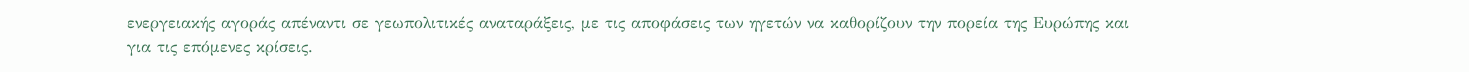ενεργειακής αγοράς απέναντι σε γεωπολιτικές αναταράξεις, με τις αποφάσεις των ηγετών να καθορίζουν την πορεία της Ευρώπης και για τις επόμενες κρίσεις.